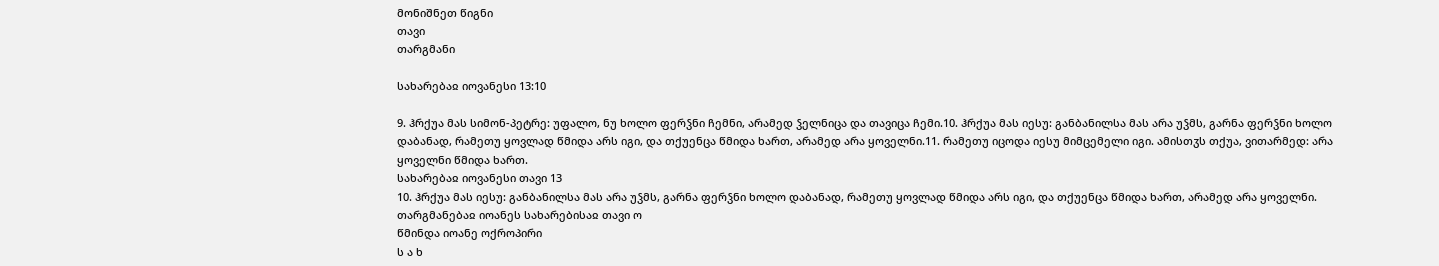მონიშნეთ წიგნი
თავი
თარგმანი

სახარებაჲ იოვანესი 13:10

9. ჰრქუა მას სიმონ-პეტრე: უფალო, ნუ ხოლო ფერჴნი ჩემნი, არამედ ჴელნიცა და თავიცა ჩემი.10. ჰრქუა მას იესუ: განბანილსა მას არა უჴმს, გარნა ფერჴნი ხოლო დაბანად, რამეთუ ყოვლად წმიდა არს იგი, და თქუენცა წმიდა ხართ, არამედ არა ყოველნი.11. რამეთუ იცოდა იესუ მიმცემელი იგი. ამისთჳს თქუა, ვითარმედ: არა ყოველნი წმიდა ხართ.
სახარებაჲ იოვანესი თავი 13
10. ჰრქუა მას იესუ: განბანილსა მას არა უჴმს, გარნა ფერჴნი ხოლო დაბანად, რამეთუ ყოვლად წმიდა არს იგი, და თქუენცა წმიდა ხართ, არამედ არა ყოველნი.
თარგმანებაჲ იოანეს სახარებისაჲ თავი ო
წმინდა იოანე ოქროპირი
ს ა ხ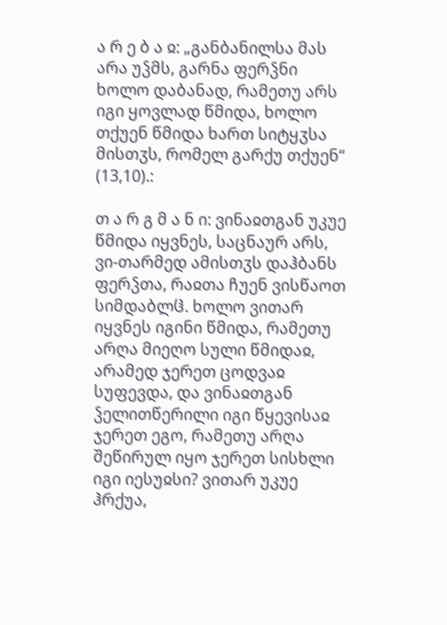ა რ ე ბ ა ჲ: „განბანილსა მას არა უჴმს, გარნა ფერჴნი ხოლო დაბანად, რამეთუ არს იგი ყოვლად წმიდა, ხოლო თქუენ წმიდა ხართ სიტყჳსა მისთჳს, რომელ გარქუ თქუენ“ (13,10).:

თ ა რ გ მ ა ნ ი: ვინაჲთგან უკუე წმიდა იყვნეს, საცნაურ არს, ვი-თარმედ ამისთჳს დაჰბანს ფერჴთა, რაჲთა ჩუენ ვისწაოთ სიმდაბლჱ. ხოლო ვითარ იყვნეს იგინი წმიდა, რამეთუ არღა მიეღო სული წმიდაჲ, არამედ ჯერეთ ცოდვაჲ სუფევდა, და ვინაჲთგან ჴელითწერილი იგი წყევისაჲ ჯერეთ ეგო, რამეთუ არღა შეწირულ იყო ჯერეთ სისხლი იგი იესუჲსი? ვითარ უკუე ჰრქუა,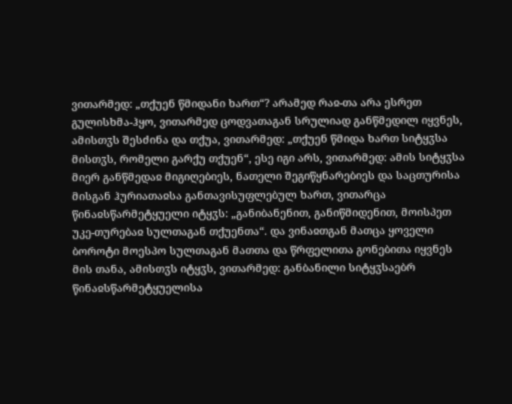ვითარმედ: „თქუენ წმიდანი ხართ“? არამედ რაჲ-თა არა ესრეთ გულისხმა-ჰყო, ვითარმედ ცოდვათაგან სრულიად განწმედილ იყვნეს, ამისთჳს შესძინა და თქუა, ვითარმედ: „თქუენ წმიდა ხართ სიტყჳსა მისთჳს, რომელი გარქუ თქუენ“, ესე იგი არს, ვითარმედ: ამის სიტყჳსა მიერ განწმედაჲ მიგიღებიეს, ნათელი შეგიწყნარებიეს და საცთურისა მისგან ჰურიათაჲსა განთავისუფლებულ ხართ, ვითარცა წინაჲსწარმეტყუელი იტყჳს: „განიბანენით, განიწმიდენით, მოისპეთ უკე-თურებაჲ სულთაგან თქუენთა“. და ვინაჲთგან მათცა ყოველი ბოროტი მოესპო სულთაგან მათთა და წრფელითა გონებითა იყვნეს მის თანა, ამისთჳს იტყჳს, ვითარმედ: განბანილი სიტყჳსაებრ წინაჲსწარმეტყუელისა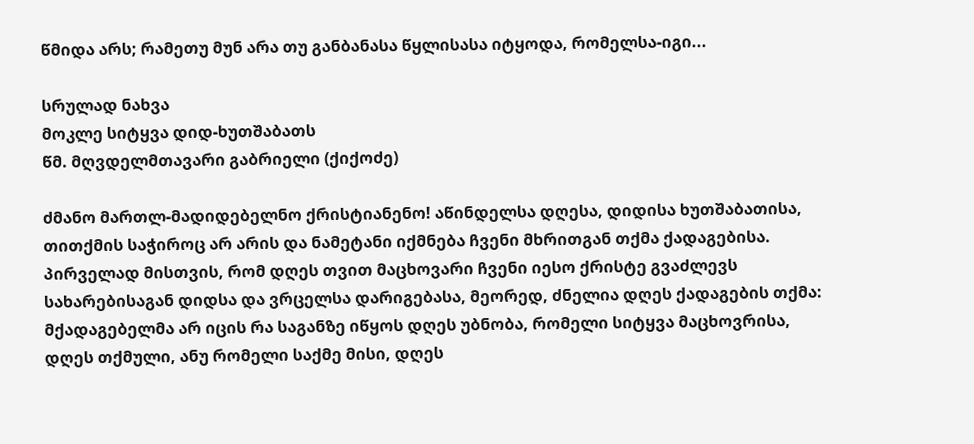წმიდა არს; რამეთუ მუნ არა თუ განბანასა წყლისასა იტყოდა, რომელსა-იგი...

სრულად ნახვა
მოკლე სიტყვა დიდ-ხუთშაბათს
წმ. მღვდელმთავარი გაბრიელი (ქიქოძე)

ძმანო მართლ-მადიდებელნო ქრისტიანენო! აწინდელსა დღესა, დიდისა ხუთშაბათისა, თითქმის საჭიროც არ არის და ნამეტანი იქმნება ჩვენი მხრითგან თქმა ქადაგებისა. პირველად მისთვის, რომ დღეს თვით მაცხოვარი ჩვენი იესო ქრისტე გვაძლევს სახარებისაგან დიდსა და ვრცელსა დარიგებასა, მეორედ, ძნელია დღეს ქადაგების თქმა: მქადაგებელმა არ იცის რა საგანზე იწყოს დღეს უბნობა, რომელი სიტყვა მაცხოვრისა, დღეს თქმული, ანუ რომელი საქმე მისი, დღეს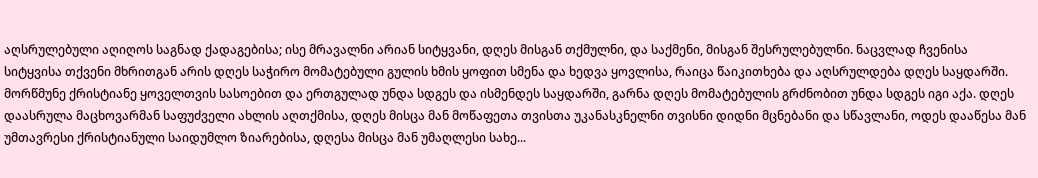აღსრულებული აღიღოს საგნად ქადაგებისა; ისე მრავალნი არიან სიტყვანი, დღეს მისგან თქმულნი, და საქმენი, მისგან შესრულებულნი. ნაცვლად ჩვენისა სიტყვისა თქვენი მხრითგან არის დღეს საჭირო მომატებული გულის ხმის ყოფით სმენა და ხედვა ყოვლისა, რაიცა წაიკითხება და აღსრულდება დღეს საყდარში. მორწმუნე ქრისტიანე ყოველთვის სასოებით და ერთგულად უნდა სდგეს და ისმენდეს საყდარში, გარნა დღეს მომატებულის გრძნობით უნდა სდგეს იგი აქა. დღეს დაასრულა მაცხოვარმან საფუძველი ახლის აღთქმისა, დღეს მისცა მან მოწაფეთა თვისთა უკანასკნელნი თვისნი დიდნი მცნებანი და სწავლანი, ოდეს დააწესა მან უმთავრესი ქრისტიანული საიდუმლო ზიარებისა, დღესა მისცა მან უმაღლესი სახე...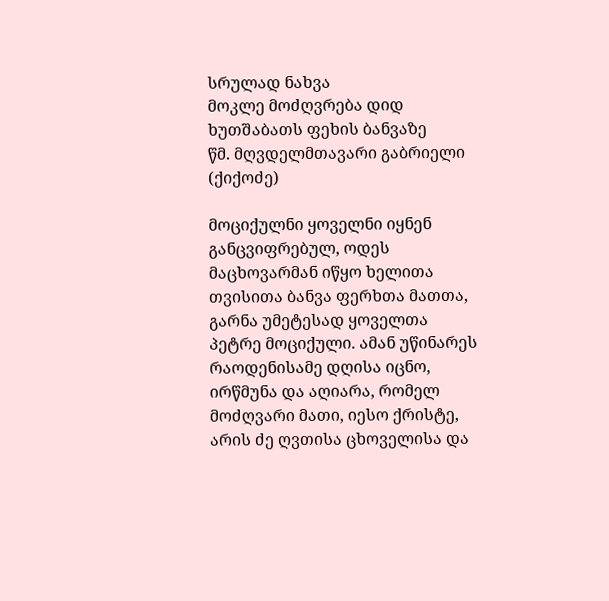სრულად ნახვა
მოკლე მოძღვრება დიდ ხუთშაბათს ფეხის ბანვაზე
წმ. მღვდელმთავარი გაბრიელი (ქიქოძე)

მოციქულნი ყოველნი იყნენ განცვიფრებულ, ოდეს მაცხოვარმან იწყო ხელითა თვისითა ბანვა ფერხთა მათთა, გარნა უმეტესად ყოველთა პეტრე მოციქული. ამან უწინარეს რაოდენისამე დღისა იცნო, ირწმუნა და აღიარა, რომელ მოძღვარი მათი, იესო ქრისტე, არის ძე ღვთისა ცხოველისა და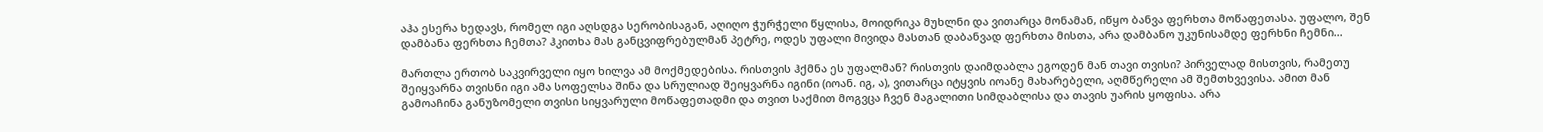აჰა ესერა ხედავს, რომელ იგი აღსდგა სერობისაგან, აღიღო ჭურჭელი წყლისა, მოიდრიკა მუხლნი და ვითარცა მონამან, იწყო ბანვა ფერხთა მოწაფეთასა. უფალო, შენ დამბანა ფერხთა ჩემთა? ჰკითხა მას განცვიფრებულმან პეტრე, ოდეს უფალი მივიდა მასთან დაბანვად ფერხთა მისთა, არა დამბანო უკუნისამდე ფერხნი ჩემნი...

მართლა ერთობ საკვირველი იყო ხილვა ამ მოქმედებისა. რისთვის ჰქმნა ეს უფალმან? რისთვის დაიმდაბლა ეგოდენ მან თავი თვისი? პირველად მისთვის, რამეთუ შეიყვარნა თვისნი იგი ამა სოფელსა შინა და სრულიად შეიყვარნა იგინი (იოან. იგ, ა), ვითარცა იტყვის იოანე მახარებელი, აღმწერელი ამ შემთხვევისა. ამით მან გამოაჩინა განუზომელი თვისი სიყვარული მოწაფეთადმი და თვით საქმით მოგვცა ჩვენ მაგალითი სიმდაბლისა და თავის უარის ყოფისა. არა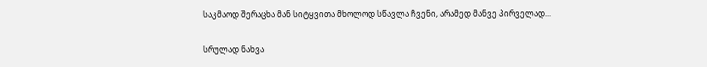საკმაოდ შერაცხა მან სიტყვითა მხოლოდ სწავლა ჩვენი, არამედ მანვე პირველად...

სრულად ნახვა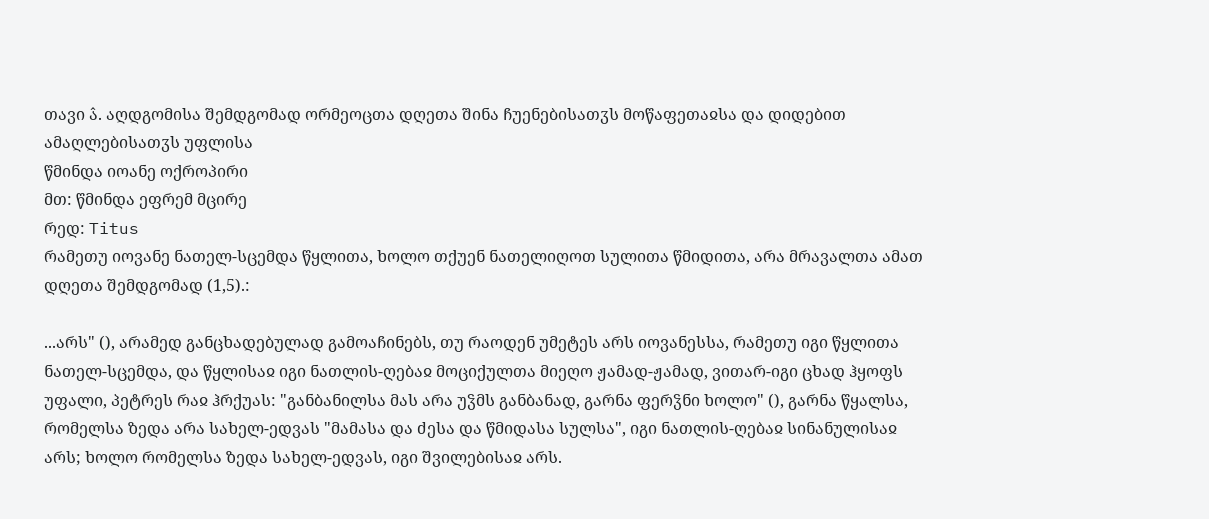თავი ა̂. აღდგომისა შემდგომად ორმეოცთა დღეთა შინა ჩუენებისათჳს მოწაფეთაჲსა და დიდებით ამაღლებისათჳს უფლისა
წმინდა იოანე ოქროპირი
მთ: წმინდა ეფრემ მცირე
რედ: Titus
რამეთუ იოვანე ნათელ-სცემდა წყლითა, ხოლო თქუენ ნათელიღოთ სულითა წმიდითა, არა მრავალთა ამათ დღეთა შემდგომად (1,5).:

...არს" (), არამედ განცხადებულად გამოაჩინებს, თუ რაოდენ უმეტეს არს იოვანესსა, რამეთუ იგი წყლითა ნათელ-სცემდა, და წყლისაჲ იგი ნათლის-ღებაჲ მოციქულთა მიეღო ჟამად-ჟამად, ვითარ-იგი ცხად ჰყოფს უფალი, პეტრეს რაჲ ჰრქუას: "განბანილსა მას არა უჴმს განბანად, გარნა ფერჴნი ხოლო" (), გარნა წყალსა, რომელსა ზედა არა სახელ-ედვას "მამასა და ძესა და წმიდასა სულსა", იგი ნათლის-ღებაჲ სინანულისაჲ არს; ხოლო რომელსა ზედა სახელ-ედვას, იგი შვილებისაჲ არს.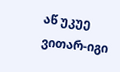აწ უკუე ვითარ-იგი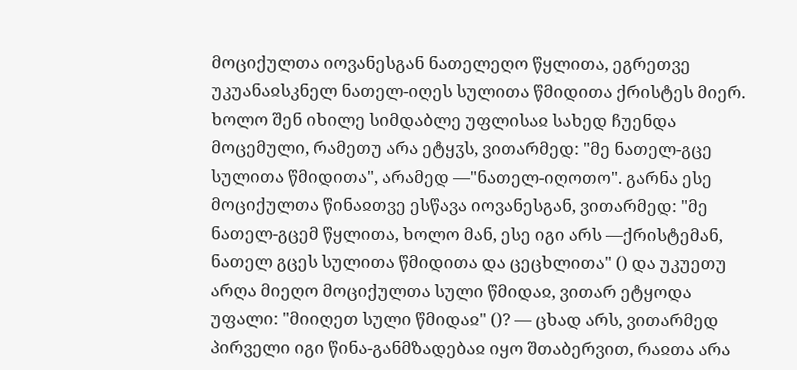მოციქულთა იოვანესგან ნათელეღო წყლითა, ეგრეთვე უკუანაჲსკნელ ნათელ-იღეს სულითა წმიდითა ქრისტეს მიერ. ხოლო შენ იხილე სიმდაბლე უფლისაჲ სახედ ჩუენდა მოცემული, რამეთუ არა ეტყჳს, ვითარმედ: "მე ნათელ-გცე სულითა წმიდითა", არამედ —"ნათელ-იღოთო". გარნა ესე მოციქულთა წინაჲთვე ესწავა იოვანესგან, ვითარმედ: "მე ნათელ-გცემ წყლითა, ხოლო მან, ესე იგი არს —ქრისტემან, ნათელ გცეს სულითა წმიდითა და ცეცხლითა" () და უკუეთუ არღა მიეღო მოციქულთა სული წმიდაჲ, ვითარ ეტყოდა უფალი: "მიიღეთ სული წმიდაჲ" ()? — ცხად არს, ვითარმედ პირველი იგი წინა-განმზადებაჲ იყო შთაბერვით, რაჲთა არა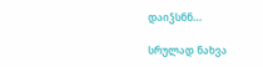დაიჴსნნ...

სრულად ნახვა